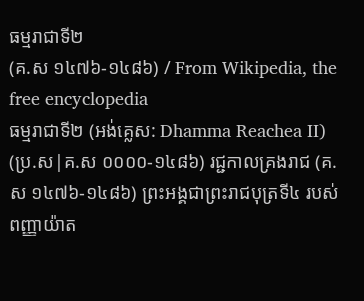ធម្មរាជាទី២
(គ.ស ១៤៧៦-១៤៨៦) / From Wikipedia, the free encyclopedia
ធម្មរាជាទី២ (អង់គ្លេស: Dhamma Reachea II) (ប្រ.ស|គ.ស ០០០០-១៤៨៦) រជ្ជកាលគ្រងរាជ (គ.ស ១៤៧៦-១៤៨៦) ព្រះអង្គជាព្រះរាជបុត្រទី៤ របស់ ពញ្ញាយ៉ាត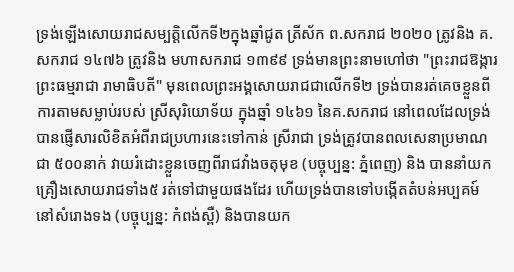ទ្រង់ឡើងសោយរាជសម្បត្តិលើកទី២ក្នុងឆ្នាំជូត ត្រីស័ក ព.សករាជ ២០២០ ត្រូវនិង គ.សករាជ ១៤៧៦ ត្រូវនិង មហាសករាជ ១៣៩៩ ទ្រង់មានព្រះនាមហៅថា "ព្រះរាជឱង្ការ ព្រះធម្មរាជា រាមាធិបតី" មុនពេលព្រះអង្គសោយរាជជាលើកទី២ ទ្រង់បានរត់គេចខ្លួនពីការតាមសម្លាប់របស់ ស្រីសុរិយោទ័យ ក្នុងឆ្នាំ ១៤៦១ នៃគ.សករាជ នៅពេលដែលទ្រង់បានផ្ញើសារលិខិតអំពីរាជប្រហារនេះទៅកាន់ ស្រីរាជា ទ្រង់ត្រូវបានពលសេនាប្រមាណជា ៥០០នាក់ វាយរំដោះខ្លួនចេញពីរាជវាំងចតុមុខ (បច្ចុប្បន្ន: ភ្នំពេញ) និង បាននាំយកគ្រឿងសោយរាជទាំង៥ រត់ទៅជាមួយផងដែរ ហើយទ្រង់បានទៅបង្កើតតំបន់អប្បគម៍ នៅសំរោងទង (បច្ចុប្បន្ន: កំពង់ស្ពឺ) និងបានយក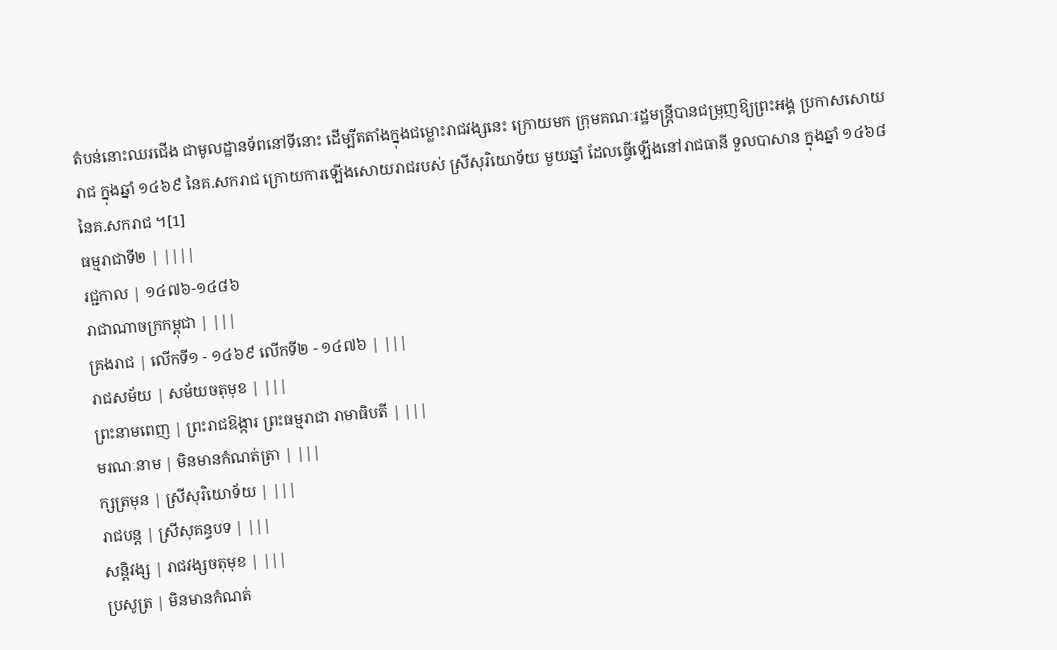តំបន់នោះឈរជើង ជាមូលដ្ឋានទ័ពនៅទីនោះ ដើម្បីតតាំងក្នុងជម្លោះរាជវង្សនេះ ក្រោយមក ក្រុមគណៈរដ្ឋមន្ត្រីបានជម្រុញឱ្យព្រះអង្គ ប្រកាសសោយរាជ ក្នុងឆ្នាំ ១៤៦៩ នៃគ.សករាជ ក្រោយការឡើងសោយរាជរបស់ ស្រីសុរិយោទ័យ មួយឆ្នាំ ដែលធ្វើឡើងនៅរាជធានី ទួលបាសាន ក្នុងឆ្នាំ ១៤៦៨ នៃគ.សករាជ ។[1]
ធម្មរាជាទី២ | ||||
រជ្ជកាល | ១៤៧៦-១៤៨៦
រាជាណាចក្រកម្ពុជា | |||
គ្រងរាជ | លើកទី១ - ១៤៦៩ លើកទី២ - ១៤៧៦ | |||
រាជសម័យ | សម័យចតុមុខ | |||
ព្រះនាមពេញ | ព្រះរាជឱង្ការ ព្រះធម្មរាជា រាមាធិបតី | |||
មរណៈនាម | មិនមានកំណត់ត្រា | |||
ក្សត្រមុន | ស្រីសុរិយោទ័យ | |||
រាជបន្ត | ស្រីសុគន្ធបទ | |||
សន្តិវង្ស | រាជវង្សចតុមុខ | |||
ប្រសូត្រ | មិនមានកំណត់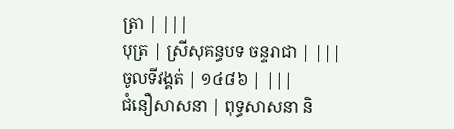ត្រា | |||
បុត្រ | ស្រីសុគន្ធបទ ចន្ទរាជា | |||
ចូលទីវង្គត់ | ១៤៨៦ | |||
ជំនឿសាសនា | ពុទ្ធសាសនា និ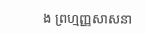ង ព្រហ្មញ្ញសាសនា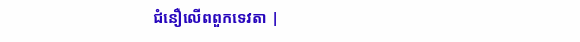ជំនឿលើពពួកទេវតា |